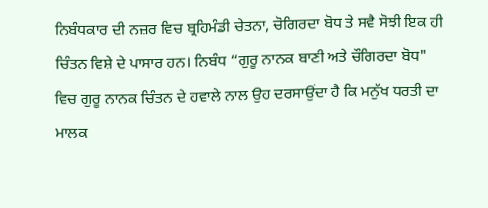ਨਿਬੰਧਕਾਰ ਦੀ ਨਜ਼ਰ ਵਿਚ ਬ੍ਰਹਿਮੰਡੀ ਚੇਤਨਾ, ਚੋਗਿਰਦਾ ਬੋਧ ਤੇ ਸਵੈ ਸੋਝੀ ਇਕ ਹੀ ਚਿੰਤਨ ਵਿਸ਼ੇ ਦੇ ਪਾਸਾਰ ਹਨ। ਨਿਬੰਧ “ਗੁਰੂ ਨਾਨਕ ਬਾਣੀ ਅਤੇ ਚੌਗਿਰਦਾ ਬੋਧ" ਵਿਚ ਗੁਰੂ ਨਾਨਕ ਚਿੰਤਨ ਦੇ ਹਵਾਲੇ ਨਾਲ ਉਹ ਦਰਸਾਉਂਦਾ ਹੈ ਕਿ ਮਨੁੱਖ ਧਰਤੀ ਦਾ ਮਾਲਕ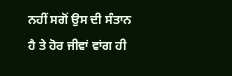ਨਹੀਂ ਸਗੋਂ ਉਸ ਦੀ ਸੰਤਾਨ ਹੈ ਤੇ ਹੋਰ ਜੀਵਾਂ ਵਾਂਗ ਹੀ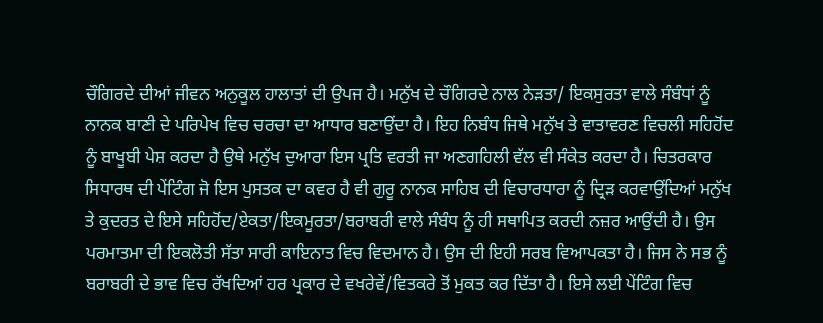ਚੌਗਿਰਦੇ ਦੀਆਂ ਜੀਵਨ ਅਨੁਕੂਲ ਹਾਲਾਤਾਂ ਦੀ ਉਪਜ ਹੈ। ਮਨੁੱਖ ਦੇ ਚੌਗਿਰਦੇ ਨਾਲ ਨੇੜਤਾ/ ਇਕਸੁਰਤਾ ਵਾਲੇ ਸੰਬੰਧਾਂ ਨੂੰ ਨਾਨਕ ਬਾਣੀ ਦੇ ਪਰਿਪੇਖ ਵਿਚ ਚਰਚਾ ਦਾ ਆਧਾਰ ਬਣਾਉਂਦਾ ਹੈ। ਇਹ ਨਿਬੰਧ ਜਿਥੇ ਮਨੁੱਖ ਤੇ ਵਾਤਾਵਰਣ ਵਿਚਲੀ ਸਹਿਹੋਂਦ ਨੂੰ ਬਾਖੂਬੀ ਪੇਸ਼ ਕਰਦਾ ਹੈ ਉਥੇ ਮਨੁੱਖ ਦੁਆਰਾ ਇਸ ਪ੍ਰਤਿ ਵਰਤੀ ਜਾ ਅਣਗਹਿਲੀ ਵੱਲ ਵੀ ਸੰਕੇਤ ਕਰਦਾ ਹੈ। ਚਿਤਰਕਾਰ ਸਿਧਾਰਥ ਦੀ ਪੇਂਟਿੰਗ ਜੋ ਇਸ ਪੁਸਤਕ ਦਾ ਕਵਰ ਹੈ ਵੀ ਗੁਰੂ ਨਾਨਕ ਸਾਹਿਬ ਦੀ ਵਿਚਾਰਧਾਰਾ ਨੂੰ ਦ੍ਰਿੜ ਕਰਵਾਉਂਦਿਆਂ ਮਨੁੱਖ ਤੇ ਕੁਦਰਤ ਦੇ ਇਸੇ ਸਹਿਹੋਂਦ/ਏਕਤਾ/ਇਕਮੂਰਤਾ/ਬਰਾਬਰੀ ਵਾਲੇ ਸੰਬੰਧ ਨੂੰ ਹੀ ਸਥਾਪਿਤ ਕਰਦੀ ਨਜ਼ਰ ਆਉਂਦੀ ਹੈ। ਉਸ ਪਰਮਾਤਮਾ ਦੀ ਇਕਲੋਤੀ ਸੱਤਾ ਸਾਰੀ ਕਾਇਨਾਤ ਵਿਚ ਵਿਦਮਾਨ ਹੈ। ਉਸ ਦੀ ਇਹੀ ਸਰਬ ਵਿਆਪਕਤਾ ਹੈ। ਜਿਸ ਨੇ ਸਭ ਨੂੰ ਬਰਾਬਰੀ ਦੇ ਭਾਵ ਵਿਚ ਰੱਖਦਿਆਂ ਹਰ ਪ੍ਰਕਾਰ ਦੇ ਵਖਰੇਵੇਂ/ਵਿਤਕਰੇ ਤੋਂ ਮੁਕਤ ਕਰ ਦਿੱਤਾ ਹੈ। ਇਸੇ ਲਈ ਪੇਂਟਿੰਗ ਵਿਚ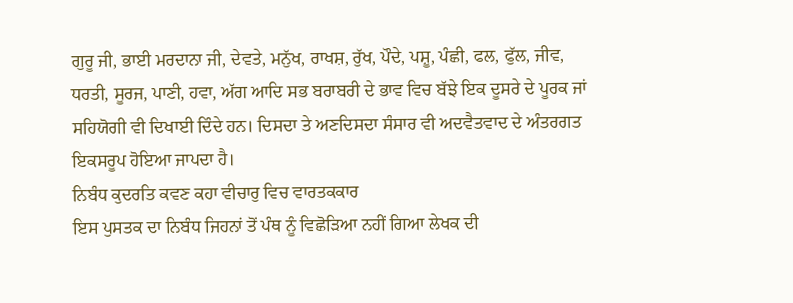ਗੁਰੂ ਜੀ, ਭਾਈ ਮਰਦਾਨਾ ਜੀ, ਦੇਵਤੇ, ਮਨੁੱਖ, ਰਾਖਸ਼, ਰੁੱਖ, ਪੌਦੇ, ਪਸ਼ੂ, ਪੰਛੀ, ਫਲ, ਫੁੱਲ, ਜੀਵ, ਧਰਤੀ, ਸੂਰਜ, ਪਾਣੀ, ਹਵਾ, ਅੱਗ ਆਦਿ ਸਭ ਬਰਾਬਰੀ ਦੇ ਭਾਵ ਵਿਚ ਬੱਝੇ ਇਕ ਦੂਸਰੇ ਦੇ ਪੂਰਕ ਜਾਂ ਸਹਿਯੋਗੀ ਵੀ ਦਿਖਾਈ ਦਿੰਦੇ ਹਨ। ਦਿਸਦਾ ਤੇ ਅਣਦਿਸਦਾ ਸੰਸਾਰ ਵੀ ਅਦਵੈਤਵਾਦ ਦੇ ਅੰਤਰਗਤ ਇਕਸਰੂਪ ਹੋਇਆ ਜਾਪਦਾ ਹੈ।
ਨਿਬੰਧ ਕੁਦਰਤਿ ਕਵਣ ਕਹਾ ਵੀਚਾਰੁ ਵਿਚ ਵਾਰਤਕਕਾਰ
ਇਸ ਪੁਸਤਕ ਦਾ ਨਿਬੰਧ ਜਿਹਨਾਂ ਤੋਂ ਪੰਥ ਨੂੰ ਵਿਛੋੜਿਆ ਨਹੀਂ ਗਿਆ ਲੇਖਕ ਦੀ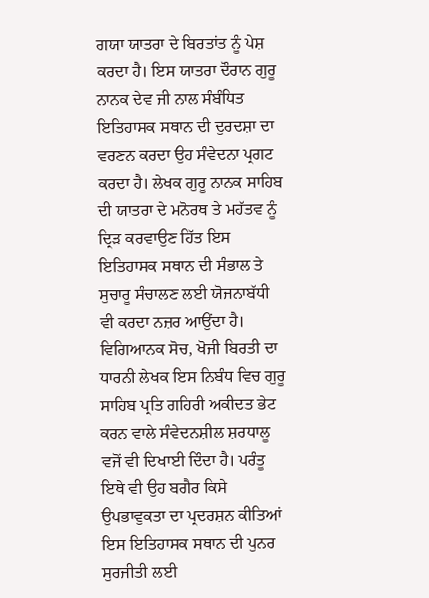ਗਯਾ ਯਾਤਰਾ ਦੇ ਬਿਰਤਾਂਤ ਨੂੰ ਪੇਸ਼ ਕਰਦਾ ਹੈ। ਇਸ ਯਾਤਰਾ ਦੌਰਾਨ ਗੁਰੂ ਨਾਨਕ ਦੇਵ ਜੀ ਨਾਲ ਸੰਬੰਧਿਤ ਇਤਿਹਾਸਕ ਸਥਾਨ ਦੀ ਦੁਰਦਸ਼ਾ ਦਾ ਵਰਣਨ ਕਰਦਾ ਉਹ ਸੰਵੇਦਨਾ ਪ੍ਰਗਟ ਕਰਦਾ ਹੈ। ਲੇਖਕ ਗੁਰੂ ਨਾਨਕ ਸਾਹਿਬ ਦੀ ਯਾਤਰਾ ਦੇ ਮਨੋਰਥ ਤੇ ਮਹੱਤਵ ਨੂੰ ਦ੍ਰਿੜ ਕਰਵਾਉਣ ਹਿੱਤ ਇਸ ਇਤਿਹਾਸਕ ਸਥਾਨ ਦੀ ਸੰਭਾਲ ਤੇ ਸੁਚਾਰੂ ਸੰਚਾਲਣ ਲਈ ਯੋਜਨਾਬੱਧੀ ਵੀ ਕਰਦਾ ਨਜ਼ਰ ਆਉਂਦਾ ਹੈ। ਵਿਗਿਆਨਕ ਸੋਚ, ਖੋਜੀ ਬਿਰਤੀ ਦਾ ਧਾਰਨੀ ਲੇਖਕ ਇਸ ਨਿਬੰਧ ਵਿਚ ਗੁਰੂ ਸਾਹਿਬ ਪ੍ਰਤਿ ਗਹਿਰੀ ਅਕੀਦਤ ਭੇਟ ਕਰਨ ਵਾਲੇ ਸੰਵੇਦਨਸ਼ੀਲ ਸ਼ਰਧਾਲੂ ਵਜੋਂ ਵੀ ਦਿਖਾਈ ਦਿੰਦਾ ਹੈ। ਪਰੰਤੂ ਇਥੇ ਵੀ ਉਹ ਬਗੈਰ ਕਿਸੇ ਉਪਭਾਵੁਕਤਾ ਦਾ ਪ੍ਰਦਰਸ਼ਨ ਕੀਤਿਆਂ ਇਸ ਇਤਿਹਾਸਕ ਸਥਾਨ ਦੀ ਪੁਨਰ ਸੁਰਜੀਤੀ ਲਈ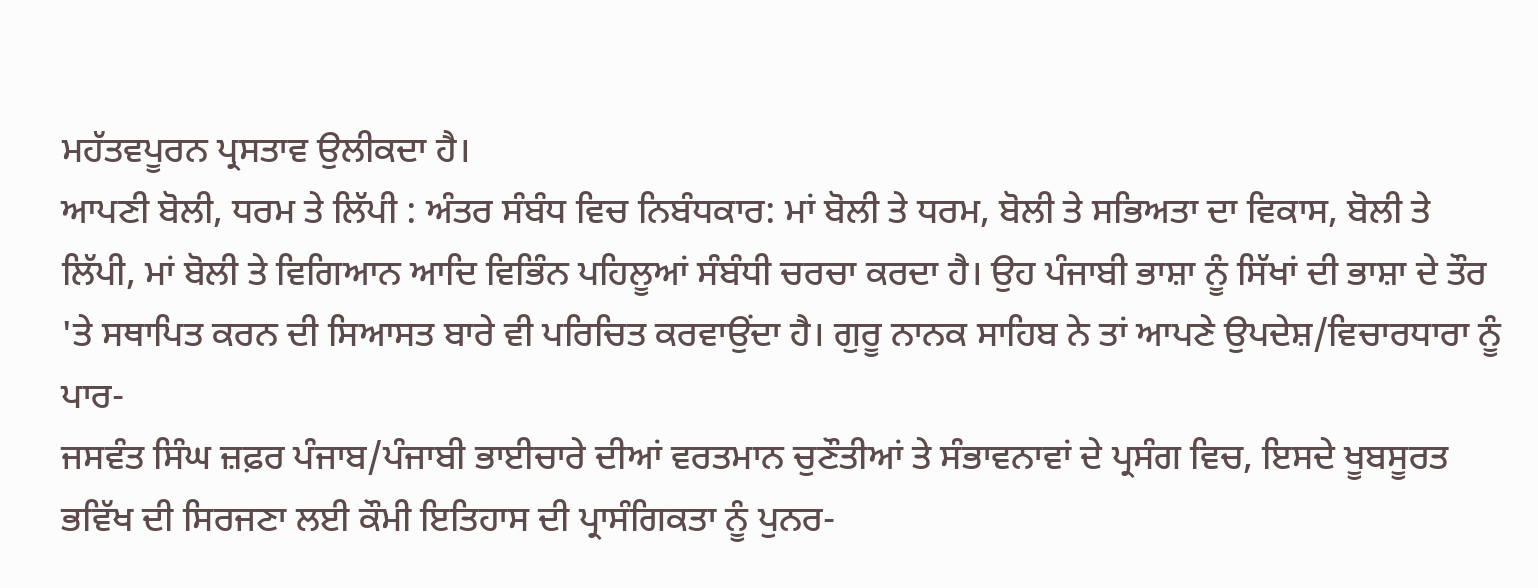ਮਹੱਤਵਪੂਰਨ ਪ੍ਰਸਤਾਵ ਉਲੀਕਦਾ ਹੈ।
ਆਪਣੀ ਬੋਲੀ, ਧਰਮ ਤੇ ਲਿੱਪੀ : ਅੰਤਰ ਸੰਬੰਧ ਵਿਚ ਨਿਬੰਧਕਾਰ: ਮਾਂ ਬੋਲੀ ਤੇ ਧਰਮ, ਬੋਲੀ ਤੇ ਸਭਿਅਤਾ ਦਾ ਵਿਕਾਸ, ਬੋਲੀ ਤੇ ਲਿੱਪੀ, ਮਾਂ ਬੋਲੀ ਤੇ ਵਿਗਿਆਨ ਆਦਿ ਵਿਭਿੰਨ ਪਹਿਲੂਆਂ ਸੰਬੰਧੀ ਚਰਚਾ ਕਰਦਾ ਹੈ। ਉਹ ਪੰਜਾਬੀ ਭਾਸ਼ਾ ਨੂੰ ਸਿੱਖਾਂ ਦੀ ਭਾਸ਼ਾ ਦੇ ਤੌਰ 'ਤੇ ਸਥਾਪਿਤ ਕਰਨ ਦੀ ਸਿਆਸਤ ਬਾਰੇ ਵੀ ਪਰਿਚਿਤ ਕਰਵਾਉਂਦਾ ਹੈ। ਗੁਰੂ ਨਾਨਕ ਸਾਹਿਬ ਨੇ ਤਾਂ ਆਪਣੇ ਉਪਦੇਸ਼/ਵਿਚਾਰਧਾਰਾ ਨੂੰ ਪਾਰ-
ਜਸਵੰਤ ਸਿੰਘ ਜ਼ਫ਼ਰ ਪੰਜਾਬ/ਪੰਜਾਬੀ ਭਾਈਚਾਰੇ ਦੀਆਂ ਵਰਤਮਾਨ ਚੁਣੌਤੀਆਂ ਤੇ ਸੰਭਾਵਨਾਵਾਂ ਦੇ ਪ੍ਰਸੰਗ ਵਿਚ, ਇਸਦੇ ਖੂਬਸੂਰਤ ਭਵਿੱਖ ਦੀ ਸਿਰਜਣਾ ਲਈ ਕੌਮੀ ਇਤਿਹਾਸ ਦੀ ਪ੍ਰਾਸੰਗਿਕਤਾ ਨੂੰ ਪੁਨਰ-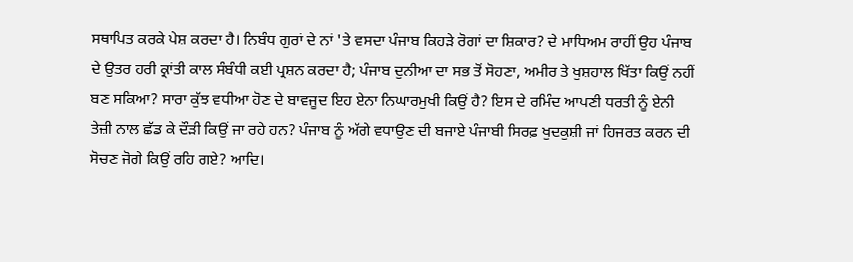ਸਥਾਪਿਤ ਕਰਕੇ ਪੇਸ਼ ਕਰਦਾ ਹੈ। ਨਿਬੰਧ ਗੁਰਾਂ ਦੇ ਨਾਂ 'ਤੇ ਵਸਦਾ ਪੰਜਾਬ ਕਿਹੜੇ ਰੋਗਾਂ ਦਾ ਸ਼ਿਕਾਰ? ਦੇ ਮਾਧਿਅਮ ਰਾਹੀਂ ਉਹ ਪੰਜਾਬ ਦੇ ਉਤਰ ਹਰੀ ਕ੍ਰਾਂਤੀ ਕਾਲ ਸੰਬੰਧੀ ਕਈ ਪ੍ਰਸ਼ਨ ਕਰਦਾ ਹੈ; ਪੰਜਾਬ ਦੁਨੀਆ ਦਾ ਸਭ ਤੋਂ ਸੋਹਣਾ, ਅਮੀਰ ਤੇ ਖੁਸ਼ਹਾਲ ਖਿੱਤਾ ਕਿਉਂ ਨਹੀਂ ਬਣ ਸਕਿਆ? ਸਾਰਾ ਕੁੱਝ ਵਧੀਆ ਹੋਣ ਦੇ ਬਾਵਜੂਦ ਇਹ ਏਨਾ ਨਿਘਾਰਮੁਖੀ ਕਿਉਂ ਹੈ? ਇਸ ਦੇ ਰਮਿੰਦ ਆਪਣੀ ਧਰਤੀ ਨੂੰ ਏਨੀ ਤੇਜ਼ੀ ਨਾਲ ਛੱਡ ਕੇ ਦੌੜੀ ਕਿਉਂ ਜਾ ਰਹੇ ਹਨ? ਪੰਜਾਬ ਨੂੰ ਅੱਗੇ ਵਧਾਉਣ ਦੀ ਬਜਾਏ ਪੰਜਾਬੀ ਸਿਰਫ਼ ਖੁਦਕੁਸ਼ੀ ਜਾਂ ਹਿਜਰਤ ਕਰਨ ਦੀ ਸੋਚਣ ਜੋਗੇ ਕਿਉਂ ਰਹਿ ਗਏ? ਆਦਿ।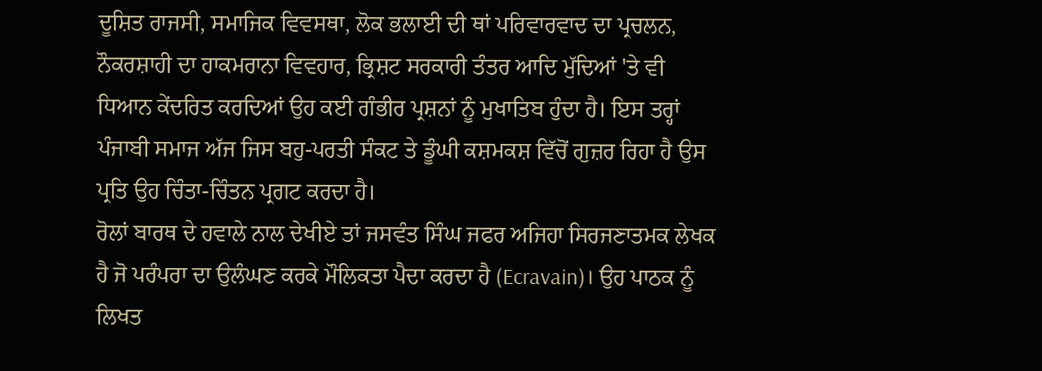ਦੂਸ਼ਿਤ ਰਾਜਸੀ, ਸਮਾਜਿਕ ਵਿਵਸਥਾ, ਲੋਕ ਭਲਾਈ ਦੀ ਥਾਂ ਪਰਿਵਾਰਵਾਦ ਦਾ ਪ੍ਰਚਲਨ, ਨੌਕਰਸ਼ਾਹੀ ਦਾ ਹਾਕਮਰਾਨਾ ਵਿਵਹਾਰ, ਭ੍ਰਿਸ਼ਟ ਸਰਕਾਰੀ ਤੰਤਰ ਆਦਿ ਮੁੱਦਿਆਂ 'ਤੇ ਵੀ ਧਿਆਨ ਕੇਂਦਰਿਤ ਕਰਦਿਆਂ ਉਹ ਕਈ ਗੰਭੀਰ ਪ੍ਰਸ਼ਨਾਂ ਨੂੰ ਮੁਖਾਤਿਬ ਹੁੰਦਾ ਹੈ। ਇਸ ਤਰ੍ਹਾਂ ਪੰਜਾਬੀ ਸਮਾਜ ਅੱਜ ਜਿਸ ਬਹੁ-ਪਰਤੀ ਸੰਕਟ ਤੇ ਡੂੰਘੀ ਕਸ਼ਮਕਸ਼ ਵਿੱਚੋਂ ਗੁਜ਼ਰ ਰਿਹਾ ਹੈ ਉਸ ਪ੍ਰਤਿ ਉਹ ਚਿੰਤਾ-ਚਿੰਤਨ ਪ੍ਰਗਟ ਕਰਦਾ ਹੈ।
ਰੋਲਾਂ ਬਾਰਥ ਦੇ ਹਵਾਲੇ ਨਾਲ ਦੇਖੀਏ ਤਾਂ ਜਸਵੰਤ ਸਿੰਘ ਜਫਰ ਅਜਿਹਾ ਸਿਰਜਣਾਤਮਕ ਲੇਖਕ ਹੈ ਜੋ ਪਰੰਪਰਾ ਦਾ ਉਲੰਘਣ ਕਰਕੇ ਮੌਲਿਕਤਾ ਪੈਦਾ ਕਰਦਾ ਹੈ (Ecravain)। ਉਹ ਪਾਠਕ ਨੂੰ ਲਿਖਤ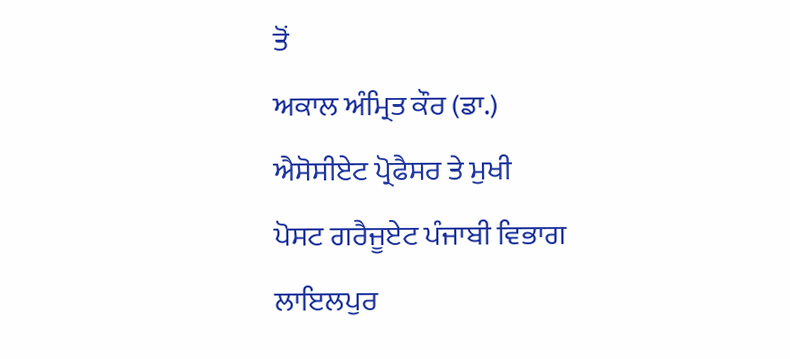ਤੋਂ
ਅਕਾਲ ਅੰਮ੍ਰਿਤ ਕੌਰ (ਡਾ.)
ਐਸੋਸੀਏਟ ਪ੍ਰੋਫੈਸਰ ਤੇ ਮੁਖੀ
ਪੋਸਟ ਗਰੈਜੂਏਟ ਪੰਜਾਬੀ ਵਿਭਾਗ
ਲਾਇਲਪੁਰ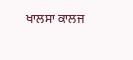ਖਾਲਸਾ ਕਾਲਜ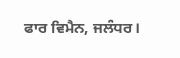ਫਾਰ ਵਿਮੈਨ, ਜਲੰਧਰ।